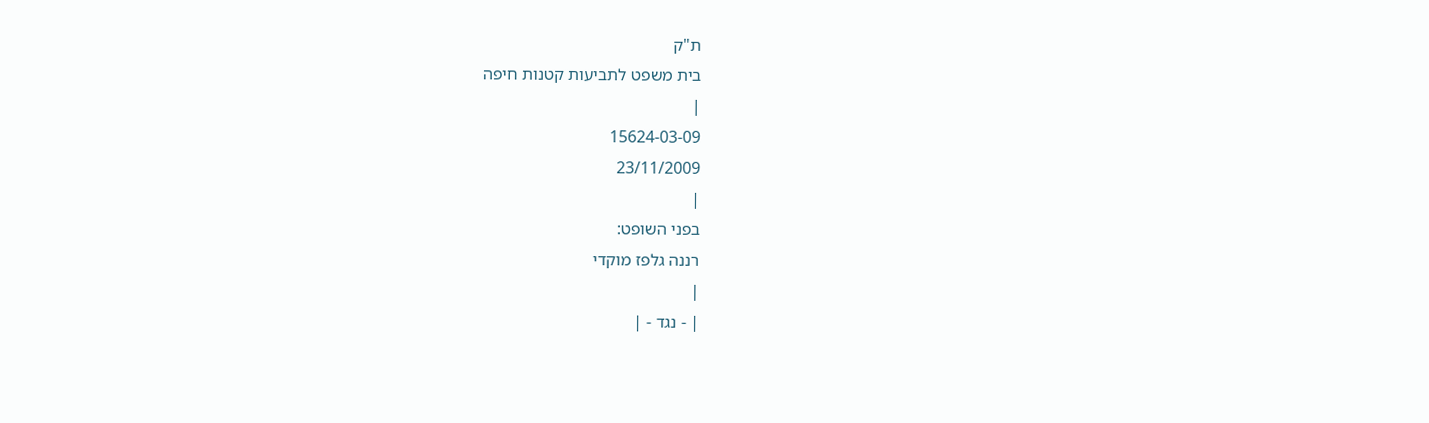ת"ק
בית משפט לתביעות קטנות חיפה
|
15624-03-09
23/11/2009
|
בפני השופט:
רננה גלפז מוקדי
|
| - נגד - |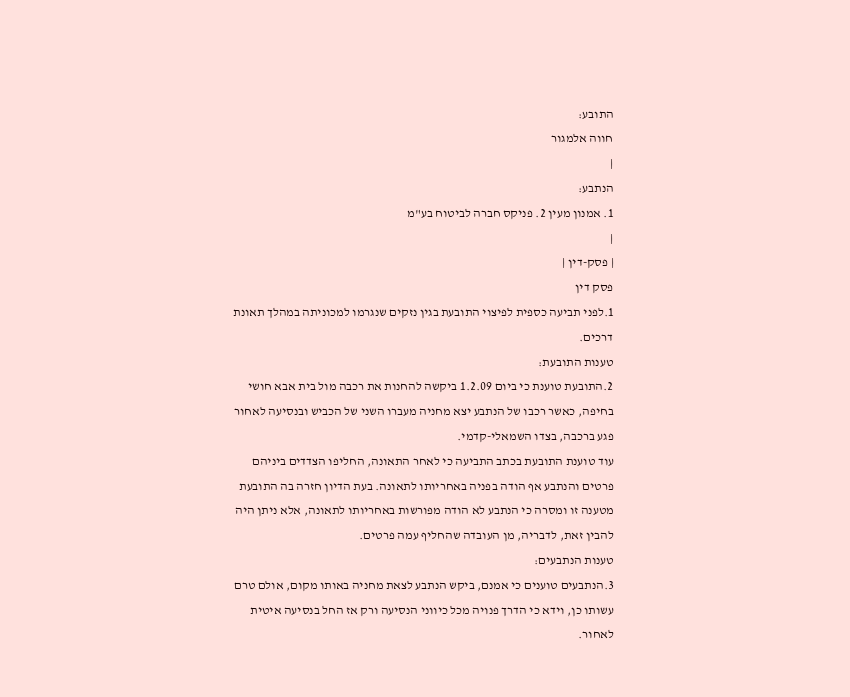התובע:
חווה אלמגור
|
הנתבע:
1. אמנון מעין 2. פניקס חברה לביטוח בע"מ
|
| פסק-דין |
פסק דין
1.לפני תביעה כספית לפיצוי התובעת בגין נזקים שנגרמו למכוניתה במהלך תאונת דרכים.
טענות התובעת:
2.התובעת טוענת כי ביום 1.2.09 ביקשה להחנות את רכבה מול בית אבא חושי בחיפה, כאשר רכבו של הנתבע יצא מחניה מעברו השני של הכביש ובנסיעה לאחור פגע ברכבה, בצדו השמאלי-קדמי.
עוד טוענת התובעת בכתב התביעה כי לאחר התאונה, החליפו הצדדים ביניהם פרטים והנתבע אף הודה בפניה באחריותו לתאונה. בעת הדיון חזרה בה התובעת מטענה זו ומסרה כי הנתבע לא הודה מפורשות באחריותו לתאונה, אלא ניתן היה להבין זאת, לדבריה, מן העובדה שהחליף עמה פרטים.
טענות הנתבעים:
3.הנתבעים טוענים כי אמנם, ביקש הנתבע לצאת מחניה באותו מקום, אולם טרם עשותו כן, וידא כי הדרך פנויה מכל כיווני הנסיעה ורק אז החל בנסיעה איטית לאחור.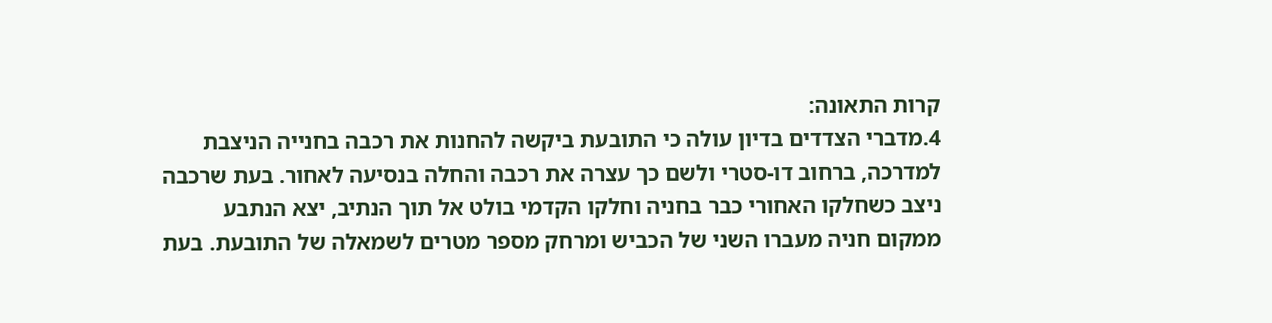קרות התאונה:
4.מדברי הצדדים בדיון עולה כי התובעת ביקשה להחנות את רכבה בחנייה הניצבת למדרכה, ברחוב דו-סטרי ולשם כך עצרה את רכבה והחלה בנסיעה לאחור. בעת שרכבה ניצב כשחלקו האחורי כבר בחניה וחלקו הקדמי בולט אל תוך הנתיב, יצא הנתבע ממקום חניה מעברו השני של הכביש ומרחק מספר מטרים לשמאלה של התובעת. בעת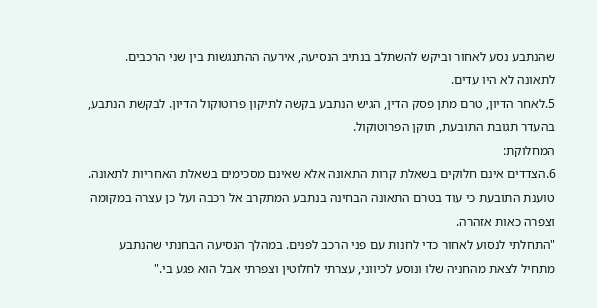שהנתבע נסע לאחור וביקש להשתלב בנתיב הנסיעה, אירעה ההתנגשות בין שני הרכבים.
לתאונה לא היו עדים.
5.לאחר הדיון, טרם מתן פסק הדין, הגיש הנתבע בקשה לתיקון פרוטוקול הדיון. לבקשת הנתבע, בהעדר תגובת התובעת, תוקן הפרוטוקול.
המחלוקת:
6.הצדדים אינם חלוקים בשאלת קרות התאונה אלא שאינם מסכימים בשאלת האחריות לתאונה.
טוענת התובעת כי עוד בטרם התאונה הבחינה בנתבע המתקרב אל רכבה ועל כן עצרה במקומה וצפרה כאות אזהרה.
"התחלתי לנסוע לאחור כדי לחנות עם פני הרכב לפנים. במהלך הנסיעה הבחנתי שהנתבע מתחיל לצאת מהחניה שלו ונוסע לכיווני, עצרתי לחלוטין וצפרתי אבל הוא פגע בי."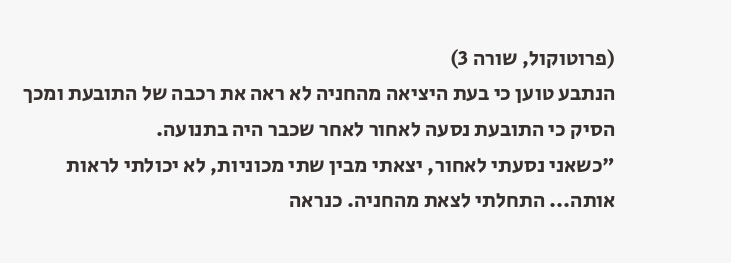(פרוטוקול, שורה 3)
הנתבע טוען כי בעת היציאה מהחניה לא ראה את רכבה של התובעת ומכך הסיק כי התובעת נסעה לאחור לאחר שכבר היה בתנועה.
"כשאני נסעתי לאחור, יצאתי מבין שתי מכוניות, לא יכולתי לראות אותה... התחלתי לצאת מהחניה. כנראה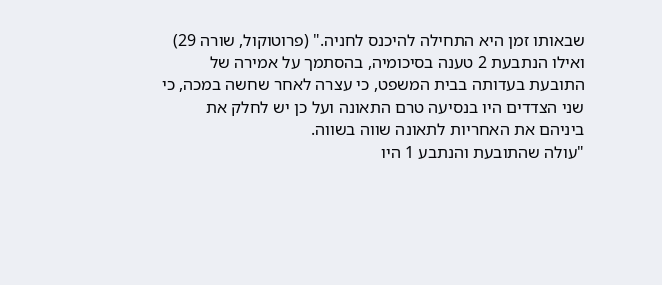שבאותו זמן היא התחילה להיכנס לחניה." (פרוטוקול, שורה 29)
ואילו הנתבעת 2 טענה בסיכומיה, בהסתמך על אמירה של התובעת בעדותה בבית המשפט, כי עצרה לאחר שחשה במכה, כי שני הצדדים היו בנסיעה טרם התאונה ועל כן יש לחלק את ביניהם את האחריות לתאונה שווה בשווה.
"עולה שהתובעת והנתבע 1 היו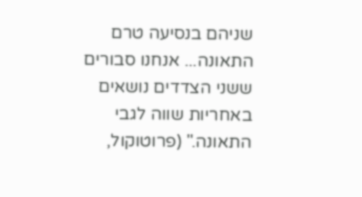שניהם בנסיעה טרם התאונה... אנחנו סבורים ששני הצדדים נושאים באחריות שווה לגבי התאונה." (פרוטוקול,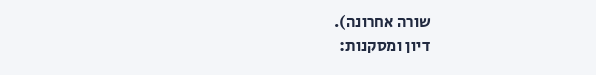שורה אחרונה).
דיון ומסקנות: